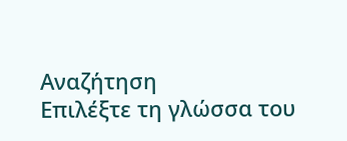Αναζήτηση
Επιλέξτε τη γλώσσα του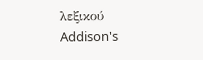λεξικού
Addison's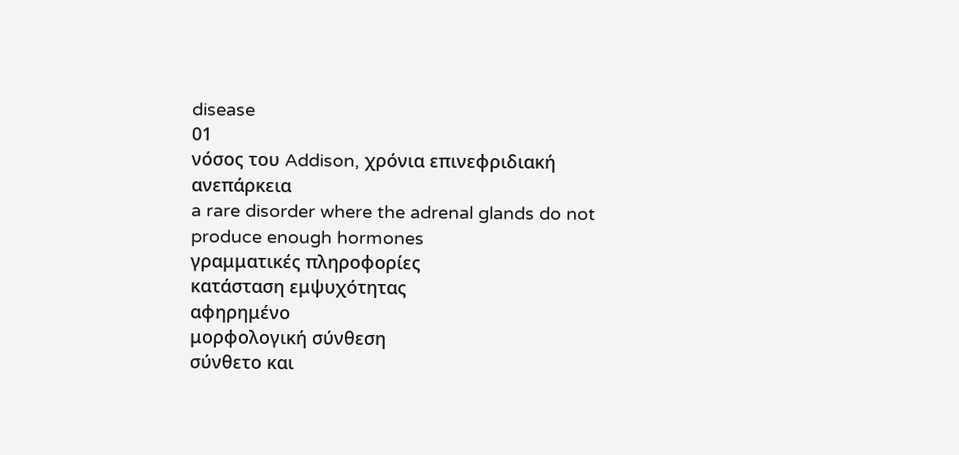disease
01
νόσος του Addison, χρόνια επινεφριδιακή ανεπάρκεια
a rare disorder where the adrenal glands do not produce enough hormones
γραμματικές πληροφορίες
κατάσταση εμψυχότητας
αφηρημένο
μορφολογική σύνθεση
σύνθετο και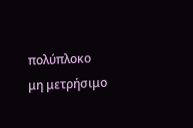πολύπλοκο
μη μετρήσιμο